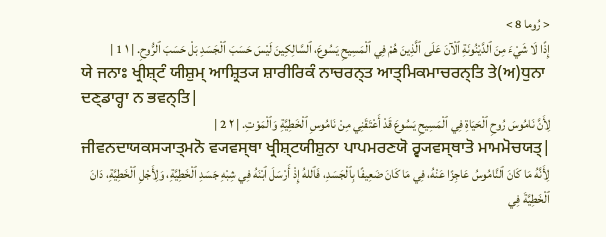< رُوما 8 >
إِذًا لَا شَيْءَ مِنَ ٱلدَّيْنُونَةِ ٱلْآنَ عَلَى ٱلَّذِينَ هُمْ فِي ٱلْمَسِيحِ يَسُوعَ، ٱلسَّالِكِينَ لَيْسَ حَسَبَ ٱلْجَسَدِ بَلْ حَسَبَ ٱلرُّوحِ. | ١ 1 |
ਯੇ ਜਨਾਃ ਖ੍ਰੀਸ਼੍ਟੰ ਯੀਸ਼ੁਮ੍ ਆਸ਼੍ਰਿਤ੍ਯ ਸ਼ਾਰੀਰਿਕੰ ਨਾਚਰਨ੍ਤ ਆਤ੍ਮਿਕਮਾਚਰਨ੍ਤਿ ਤੇ(ਅ)ਧੁਨਾ ਦਣ੍ਡਾਰ੍ਹਾ ਨ ਭਵਨ੍ਤਿ|
لِأَنَّ نَامُوسَ رُوحِ ٱلْحَيَاةِ فِي ٱلْمَسِيحِ يَسُوعَ قَدْ أَعْتَقَنِي مِنْ نَامُوسِ ٱلْخَطِيَّةِ وَٱلْمَوْتِ. | ٢ 2 |
ਜੀਵਨਦਾਯਕਸ੍ਯਾਤ੍ਮਨੋ ਵ੍ਯਵਸ੍ਥਾ ਖ੍ਰੀਸ਼੍ਟਯੀਸ਼ੁਨਾ ਪਾਪਮਰਣਯੋ ਰ੍ਵ੍ਯਵਸ੍ਥਾਤੋ ਮਾਮਮੋਚਯਤ੍|
لِأَنَّهُ مَا كَانَ ٱلنَّامُوسُ عَاجِزًا عَنْهُ، فِي مَا كَانَ ضَعِيفًا بِٱلْجَسَدِ، فَٱللهُ إِذْ أَرْسَلَ ٱبْنَهُ فِي شِبْهِ جَسَدِ ٱلْخَطِيَّةِ، وَلِأَجْلِ ٱلْخَطِيَّةِ، دَانَ ٱلْخَطِيَّةَ فِي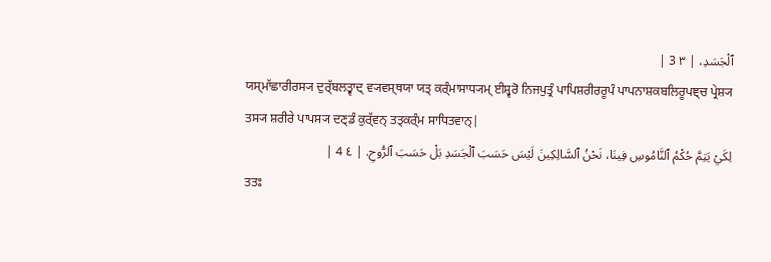ٱلْجَسَدِ، | ٣ 3 |
ਯਸ੍ਮਾੱਛਾਰੀਰਸ੍ਯ ਦੁਰ੍ੱਬਲਤ੍ਵਾਦ੍ ਵ੍ਯਵਸ੍ਥਯਾ ਯਤ੍ ਕਰ੍ੰਮਾਸਾਧ੍ਯਮ੍ ਈਸ਼੍ਵਰੋ ਨਿਜਪੁਤ੍ਰੰ ਪਾਪਿਸ਼ਰੀਰਰੂਪੰ ਪਾਪਨਾਸ਼ਕਬਲਿਰੂਪਞ੍ਚ ਪ੍ਰੇਸ਼੍ਯ ਤਸ੍ਯ ਸ਼ਰੀਰੇ ਪਾਪਸ੍ਯ ਦਣ੍ਡੰ ਕੁਰ੍ੱਵਨ੍ ਤਤ੍ਕਰ੍ੰਮ ਸਾਧਿਤਵਾਨ੍|
لِكَيْ يَتِمَّ حُكْمُ ٱلنَّامُوسِ فِينَا، نَحْنُ ٱلسَّالِكِينَ لَيْسَ حَسَبَ ٱلْجَسَدِ بَلْ حَسَبَ ٱلرُّوحِ. | ٤ 4 |
ਤਤਃ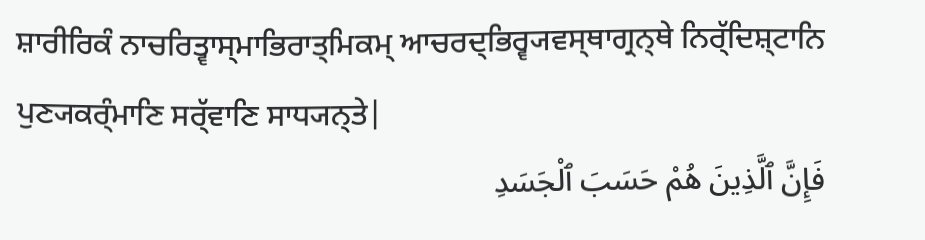ਸ਼ਾਰੀਰਿਕੰ ਨਾਚਰਿਤ੍ਵਾਸ੍ਮਾਭਿਰਾਤ੍ਮਿਕਮ੍ ਆਚਰਦ੍ਭਿਰ੍ਵ੍ਯਵਸ੍ਥਾਗ੍ਰਨ੍ਥੇ ਨਿਰ੍ੱਦਿਸ਼੍ਟਾਨਿ ਪੁਣ੍ਯਕਰ੍ੰਮਾਣਿ ਸਰ੍ੱਵਾਣਿ ਸਾਧ੍ਯਨ੍ਤੇ|
فَإِنَّ ٱلَّذِينَ هُمْ حَسَبَ ٱلْجَسَدِ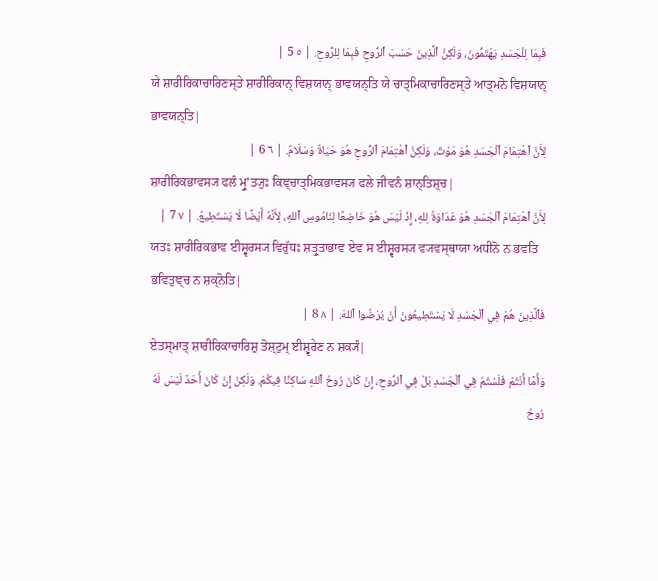فَبِمَا لِلْجَسَدِ يَهْتَمُّونَ، وَلَكِنَّ ٱلَّذِينَ حَسَبَ ٱلرُّوحِ فَبِمَا لِلرُّوحِ. | ٥ 5 |
ਯੇ ਸ਼ਾਰੀਰਿਕਾਚਾਰਿਣਸ੍ਤੇ ਸ਼ਾਰੀਰਿਕਾਨ੍ ਵਿਸ਼ਯਾਨ੍ ਭਾਵਯਨ੍ਤਿ ਯੇ ਚਾਤ੍ਮਿਕਾਚਾਰਿਣਸ੍ਤੇ ਆਤ੍ਮਨੋ ਵਿਸ਼ਯਾਨ੍ ਭਾਵਯਨ੍ਤਿ|
لِأَنَّ ٱهْتِمَامَ ٱلْجَسَدِ هُوَ مَوْتٌ، وَلَكِنَّ ٱهْتِمَامَ ٱلرُّوحِ هُوَ حَيَاةٌ وَسَلَامٌ. | ٦ 6 |
ਸ਼ਾਰੀਰਿਕਭਾਵਸ੍ਯ ਫਲੰ ਮ੍ਰੁʼਤ੍ਯੁਃ ਕਿਞ੍ਚਾਤ੍ਮਿਕਭਾਵਸ੍ਯ ਫਲੇ ਜੀਵਨੰ ਸ਼ਾਨ੍ਤਿਸ਼੍ਚ|
لِأَنَّ ٱهْتِمَامَ ٱلْجَسَدِ هُوَ عَدَاوَةٌ لِلهِ، إِذْ لَيْسَ هُوَ خَاضِعًا لِنَامُوسِ ٱللهِ، لِأَنَّهُ أَيْضًا لَا يَسْتَطِيعُ. | ٧ 7 |
ਯਤਃ ਸ਼ਾਰੀਰਿਕਭਾਵ ਈਸ਼੍ਵਰਸ੍ਯ ਵਿਰੁੱਧਃ ਸ਼ਤ੍ਰੁਤਾਭਾਵ ਏਵ ਸ ਈਸ਼੍ਵਰਸ੍ਯ ਵ੍ਯਵਸ੍ਥਾਯਾ ਅਧੀਨੋ ਨ ਭਵਤਿ ਭਵਿਤੁਞ੍ਚ ਨ ਸ਼ਕ੍ਨੋਤਿ|
فَٱلَّذِينَ هُمْ فِي ٱلْجَسَدِ لَا يَسْتَطِيعُونَ أَنْ يُرْضُوا ٱللهَ. | ٨ 8 |
ਏਤਸ੍ਮਾਤ੍ ਸ਼ਾਰੀਰਿਕਾਚਾਰਿਸ਼ੁ ਤੋਸ਼੍ਟੁਮ੍ ਈਸ਼੍ਵਰੇਣ ਨ ਸ਼ਕ੍ਯੰ|
وَأَمَّا أَنْتُمْ فَلَسْتُمْ فِي ٱلْجَسَدِ بَلْ فِي ٱلرُّوحِ، إِنْ كَانَ رُوحُ ٱللهِ سَاكِنًا فِيكُمْ. وَلَكِنْ إِنْ كَانَ أَحَدٌ لَيْسَ لَهُ رُوحُ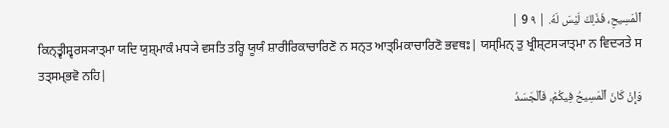ٱلْمَسِيحِ، فَذَلِكَ لَيْسَ لَهُ. | ٩ 9 |
ਕਿਨ੍ਤ੍ਵੀਸ਼੍ਵਰਸ੍ਯਾਤ੍ਮਾ ਯਦਿ ਯੁਸ਼੍ਮਾਕੰ ਮਧ੍ਯੇ ਵਸਤਿ ਤਰ੍ਹਿ ਯੂਯੰ ਸ਼ਾਰੀਰਿਕਾਚਾਰਿਣੋ ਨ ਸਨ੍ਤ ਆਤ੍ਮਿਕਾਚਾਰਿਣੋ ਭਵਥਃ| ਯਸ੍ਮਿਨ੍ ਤੁ ਖ੍ਰੀਸ਼੍ਟਸ੍ਯਾਤ੍ਮਾ ਨ ਵਿਦ੍ਯਤੇ ਸ ਤਤ੍ਸਮ੍ਭਵੋ ਨਹਿ|
وَإِنْ كَانَ ٱلْمَسِيحُ فِيكُمْ، فَٱلْجَسَدُ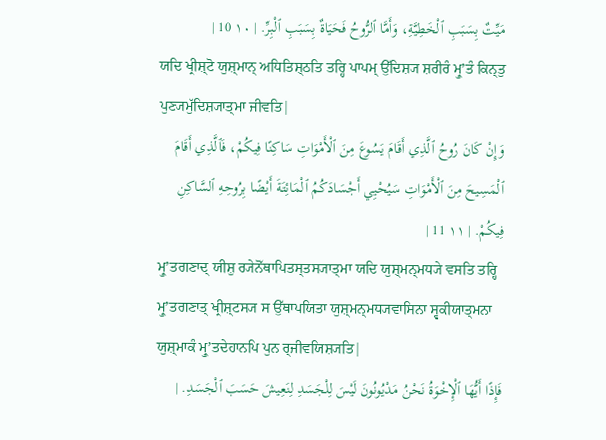مَيِّتٌ بِسَبَبِ ٱلْخَطِيَّةِ، وَأَمَّا ٱلرُّوحُ فَحَيَاةٌ بِسَبَبِ ٱلْبِرِّ. | ١٠ 10 |
ਯਦਿ ਖ੍ਰੀਸ਼੍ਟੋ ਯੁਸ਼੍ਮਾਨ੍ ਅਧਿਤਿਸ਼੍ਠਤਿ ਤਰ੍ਹਿ ਪਾਪਮ੍ ਉੱਦਿਸ਼੍ਯ ਸ਼ਰੀਰੰ ਮ੍ਰੁʼਤੰ ਕਿਨ੍ਤੁ ਪੁਣ੍ਯਮੁੱਦਿਸ਼੍ਯਾਤ੍ਮਾ ਜੀਵਤਿ|
وَإِنْ كَانَ رُوحُ ٱلَّذِي أَقَامَ يَسُوعَ مِنَ ٱلْأَمْوَاتِ سَاكِنًا فِيكُمْ، فَٱلَّذِي أَقَامَ ٱلْمَسِيحَ مِنَ ٱلْأَمْوَاتِ سَيُحْيِي أَجْسَادَكُمُ ٱلْمَائِتَةَ أَيْضًا بِرُوحِهِ ٱلسَّاكِنِ فِيكُمْ. | ١١ 11 |
ਮ੍ਰੁʼਤਗਣਾਦ੍ ਯੀਸ਼ੁ ਰ੍ਯੇਨੋੱਥਾਪਿਤਸ੍ਤਸ੍ਯਾਤ੍ਮਾ ਯਦਿ ਯੁਸ਼੍ਮਨ੍ਮਧ੍ਯੇ ਵਸਤਿ ਤਰ੍ਹਿ ਮ੍ਰੁʼਤਗਣਾਤ੍ ਖ੍ਰੀਸ਼੍ਟਸ੍ਯ ਸ ਉੱਥਾਪਯਿਤਾ ਯੁਸ਼੍ਮਨ੍ਮਧ੍ਯਵਾਸਿਨਾ ਸ੍ਵਕੀਯਾਤ੍ਮਨਾ ਯੁਸ਼੍ਮਾਕੰ ਮ੍ਰੁʼਤਦੇਹਾਨਪਿ ਪੁਨ ਰ੍ਜੀਵਯਿਸ਼੍ਯਤਿ|
فَإِذًا أَيُّهَا ٱلْإِخْوَةُ نَحْنُ مَدْيُونُونَ لَيْسَ لِلْجَسَدِ لِنَعِيشَ حَسَبَ ٱلْجَسَدِ. |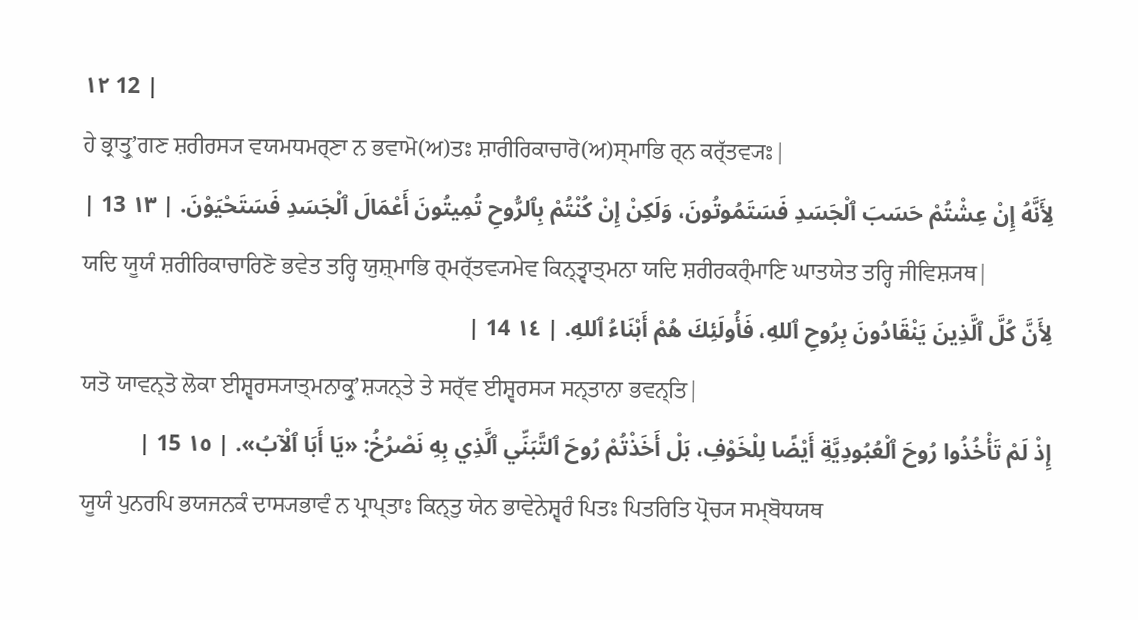١٢ 12 |
ਹੇ ਭ੍ਰਾਤ੍ਰੁʼਗਣ ਸ਼ਰੀਰਸ੍ਯ ਵਯਮਧਮਰ੍ਣਾ ਨ ਭਵਾਮੋ(ਅ)ਤਃ ਸ਼ਾਰੀਰਿਕਾਚਾਰੋ(ਅ)ਸ੍ਮਾਭਿ ਰ੍ਨ ਕਰ੍ੱਤਵ੍ਯਃ|
لِأَنَّهُ إِنْ عِشْتُمْ حَسَبَ ٱلْجَسَدِ فَسَتَمُوتُونَ، وَلَكِنْ إِنْ كُنْتُمْ بِٱلرُّوحِ تُمِيتُونَ أَعْمَالَ ٱلْجَسَدِ فَسَتَحْيَوْنَ. | ١٣ 13 |
ਯਦਿ ਯੂਯੰ ਸ਼ਰੀਰਿਕਾਚਾਰਿਣੋ ਭਵੇਤ ਤਰ੍ਹਿ ਯੁਸ਼੍ਮਾਭਿ ਰ੍ਮਰ੍ੱਤਵ੍ਯਮੇਵ ਕਿਨ੍ਤ੍ਵਾਤ੍ਮਨਾ ਯਦਿ ਸ਼ਰੀਰਕਰ੍ੰਮਾਣਿ ਘਾਤਯੇਤ ਤਰ੍ਹਿ ਜੀਵਿਸ਼੍ਯਥ|
لِأَنَّ كُلَّ ٱلَّذِينَ يَنْقَادُونَ بِرُوحِ ٱللهِ، فَأُولَئِكَ هُمْ أَبْنَاءُ ٱللهِ. | ١٤ 14 |
ਯਤੋ ਯਾਵਨ੍ਤੋ ਲੋਕਾ ਈਸ਼੍ਵਰਸ੍ਯਾਤ੍ਮਨਾਕ੍ਰੁʼਸ਼੍ਯਨ੍ਤੇ ਤੇ ਸਰ੍ੱਵ ਈਸ਼੍ਵਰਸ੍ਯ ਸਨ੍ਤਾਨਾ ਭਵਨ੍ਤਿ|
إِذْ لَمْ تَأْخُذُوا رُوحَ ٱلْعُبُودِيَّةِ أَيْضًا لِلْخَوْفِ، بَلْ أَخَذْتُمْ رُوحَ ٱلتَّبَنِّي ٱلَّذِي بِهِ نَصْرُخُ: «يَا أَبَا ٱلْآبُ». | ١٥ 15 |
ਯੂਯੰ ਪੁਨਰਪਿ ਭਯਜਨਕੰ ਦਾਸ੍ਯਭਾਵੰ ਨ ਪ੍ਰਾਪ੍ਤਾਃ ਕਿਨ੍ਤੁ ਯੇਨ ਭਾਵੇਨੇਸ਼੍ਵਰੰ ਪਿਤਃ ਪਿਤਰਿਤਿ ਪ੍ਰੋਚ੍ਯ ਸਮ੍ਬੋਧਯਥ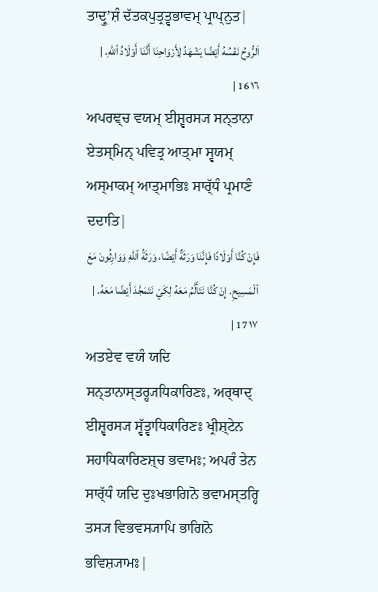ਤਾਦ੍ਰੁʼਸ਼ੰ ਦੱਤਕਪੁਤ੍ਰਤ੍ਵਭਾਵਮ੍ ਪ੍ਰਾਪ੍ਨੁਤ|
اَلرُّوحُ نَفْسُهُ أَيْضًا يَشْهَدُ لِأَرْوَاحِنَا أَنَّنَا أَوْلَادُ ٱللهِ. | ١٦ 16 |
ਅਪਰਞ੍ਚ ਵਯਮ੍ ਈਸ਼੍ਵਰਸ੍ਯ ਸਨ੍ਤਾਨਾ ਏਤਸ੍ਮਿਨ੍ ਪਵਿਤ੍ਰ ਆਤ੍ਮਾ ਸ੍ਵਯਮ੍ ਅਸ੍ਮਾਕਮ੍ ਆਤ੍ਮਾਭਿਃ ਸਾਰ੍ੱਧੰ ਪ੍ਰਮਾਣੰ ਦਦਾਤਿ|
فَإِنْ كُنَّا أَوْلَادًا فَإِنَّنَا وَرَثَةٌ أَيْضًا، وَرَثَةُ ٱللهِ وَوَارِثُونَ مَعَ ٱلْمَسِيحِ. إِنْ كُنَّا نَتَأَلَّمُ مَعَهُ لِكَيْ نَتَمَجَّدَ أَيْضًا مَعَهُ. | ١٧ 17 |
ਅਤਏਵ ਵਯੰ ਯਦਿ ਸਨ੍ਤਾਨਾਸ੍ਤਰ੍ਹ੍ਯਧਿਕਾਰਿਣਃ, ਅਰ੍ਥਾਦ੍ ਈਸ਼੍ਵਰਸ੍ਯ ਸ੍ਵੱਤ੍ਵਾਧਿਕਾਰਿਣਃ ਖ੍ਰੀਸ਼੍ਟੇਨ ਸਹਾਧਿਕਾਰਿਣਸ਼੍ਚ ਭਵਾਮਃ; ਅਪਰੰ ਤੇਨ ਸਾਰ੍ੱਧੰ ਯਦਿ ਦੁਃਖਭਾਗਿਨੋ ਭਵਾਮਸ੍ਤਰ੍ਹਿ ਤਸ੍ਯ ਵਿਭਵਸ੍ਯਾਪਿ ਭਾਗਿਨੋ ਭਵਿਸ਼੍ਯਾਮਃ|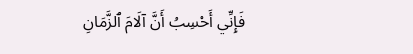فَإِنِّي أَحْسِبُ أَنَّ آلَامَ ٱلزَّمَانِ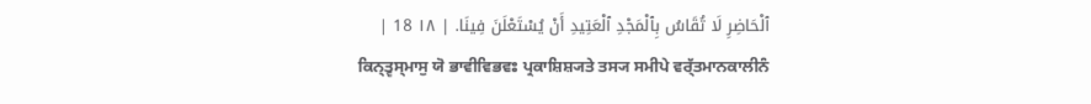ٱلْحَاضِرِ لَا تُقَاسُ بِٱلْمَجْدِ ٱلْعَتِيدِ أَنْ يُسْتَعْلَنَ فِينَا. | ١٨ 18 |
ਕਿਨ੍ਤ੍ਵਸ੍ਮਾਸੁ ਯੋ ਭਾਵੀਵਿਭਵਃ ਪ੍ਰਕਾਸ਼ਿਸ਼੍ਯਤੇ ਤਸ੍ਯ ਸਮੀਪੇ ਵਰ੍ੱਤਮਾਨਕਾਲੀਨੰ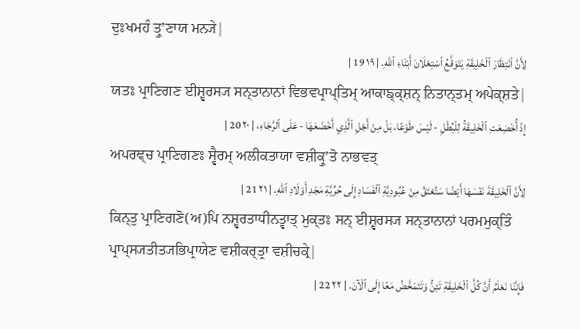ਦੁਃਖਮਹੰ ਤ੍ਰੁʼਣਾਯ ਮਨ੍ਯੇ|
لِأَنَّ ٱنْتِظَارَ ٱلْخَلِيقَةِ يَتَوَقَّعُ ٱسْتِعْلَانَ أَبْنَاءِ ٱللهِ. | ١٩ 19 |
ਯਤਃ ਪ੍ਰਾਣਿਗਣ ਈਸ਼੍ਵਰਸ੍ਯ ਸਨ੍ਤਾਨਾਨਾਂ ਵਿਭਵਪ੍ਰਾਪ੍ਤਿਮ੍ ਆਕਾਙ੍ਕ੍ਸ਼ਨ੍ ਨਿਤਾਨ੍ਤਮ੍ ਅਪੇਕ੍ਸ਼ਤੇ|
إِذْ أُخْضِعَتِ ٱلْخَلِيقَةُ لِلْبُطْلِ - لَيْسَ طَوْعًا، بَلْ مِنْ أَجْلِ ٱلَّذِي أَخْضَعَهَا - عَلَى ٱلرَّجَاءِ، | ٢٠ 20 |
ਅਪਰਞ੍ਚ ਪ੍ਰਾਣਿਗਣਃ ਸ੍ਵੈਰਮ੍ ਅਲੀਕਤਾਯਾ ਵਸ਼ੀਕ੍ਰੁʼਤੋ ਨਾਭਵਤ੍
لِأَنَّ ٱلْخَلِيقَةَ نَفْسَهَا أَيْضًا سَتُعْتَقُ مِنْ عُبُودِيَّةِ ٱلْفَسَادِ إِلَى حُرِّيَّةِ مَجْدِ أَوْلَادِ ٱللهِ. | ٢١ 21 |
ਕਿਨ੍ਤੁ ਪ੍ਰਾਣਿਗਣੋ(ਅ)ਪਿ ਨਸ਼੍ਵਰਤਾਧੀਨਤ੍ਵਾਤ੍ ਮੁਕ੍ਤਃ ਸਨ੍ ਈਸ਼੍ਵਰਸ੍ਯ ਸਨ੍ਤਾਨਾਨਾਂ ਪਰਮਮੁਕ੍ਤਿੰ ਪ੍ਰਾਪ੍ਸ੍ਯਤੀਤ੍ਯਭਿਪ੍ਰਾਯੇਣ ਵਸ਼ੀਕਰ੍ਤ੍ਰਾ ਵਸ਼ੀਚਕ੍ਰੇ|
فَإِنَّنَا نَعْلَمُ أَنَّ كُلَّ ٱلْخَلِيقَةِ تَئِنُّ وَتَتَمَخَّضُ مَعًا إِلَى ٱلْآنَ. | ٢٢ 22 |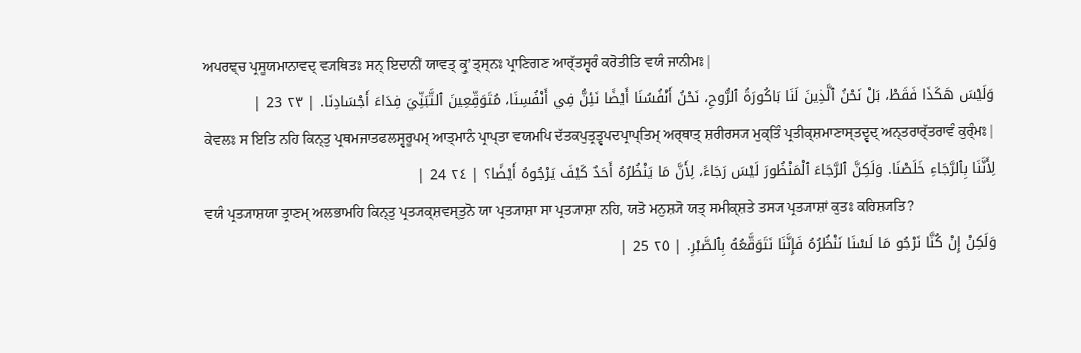ਅਪਰਞ੍ਚ ਪ੍ਰਸੂਯਮਾਨਾਵਦ੍ ਵ੍ਯਥਿਤਃ ਸਨ੍ ਇਦਾਨੀਂ ਯਾਵਤ੍ ਕ੍ਰੁʼਤ੍ਸ੍ਨਃ ਪ੍ਰਾਣਿਗਣ ਆਰ੍ੱਤਸ੍ਵਰੰ ਕਰੋਤੀਤਿ ਵਯੰ ਜਾਨੀਮਃ|
وَلَيْسَ هَكَذَا فَقَطْ، بَلْ نَحْنُ ٱلَّذِينَ لَنَا بَاكُورَةُ ٱلرُّوحِ، نَحْنُ أَنْفُسُنَا أَيْضًا نَئِنُّ فِي أَنْفُسِنَا، مُتَوَقِّعِينَ ٱلتَّبَنِّيَ فِدَاءَ أَجْسَادِنَا. | ٢٣ 23 |
ਕੇਵਲਃ ਸ ਇਤਿ ਨਹਿ ਕਿਨ੍ਤੁ ਪ੍ਰਥਮਜਾਤਫਲਸ੍ਵਰੂਪਮ੍ ਆਤ੍ਮਾਨੰ ਪ੍ਰਾਪ੍ਤਾ ਵਯਮਪਿ ਦੱਤਕਪੁਤ੍ਰਤ੍ਵਪਦਪ੍ਰਾਪ੍ਤਿਮ੍ ਅਰ੍ਥਾਤ੍ ਸ਼ਰੀਰਸ੍ਯ ਮੁਕ੍ਤਿੰ ਪ੍ਰਤੀਕ੍ਸ਼ਮਾਣਾਸ੍ਤਦ੍ਵਦ੍ ਅਨ੍ਤਰਾਰ੍ੱਤਰਾਵੰ ਕੁਰ੍ੰਮਃ|
لِأَنَّنَا بِٱلرَّجَاءِ خَلَصْنَا. وَلَكِنَّ ٱلرَّجَاءَ ٱلْمَنْظُورَ لَيْسَ رَجَاءً، لِأَنَّ مَا يَنْظُرُهُ أَحَدٌ كَيْفَ يَرْجُوهُ أَيْضًا؟ | ٢٤ 24 |
ਵਯੰ ਪ੍ਰਤ੍ਯਾਸ਼ਯਾ ਤ੍ਰਾਣਮ੍ ਅਲਭਾਮਹਿ ਕਿਨ੍ਤੁ ਪ੍ਰਤ੍ਯਕ੍ਸ਼ਵਸ੍ਤੁਨੋ ਯਾ ਪ੍ਰਤ੍ਯਾਸ਼ਾ ਸਾ ਪ੍ਰਤ੍ਯਾਸ਼ਾ ਨਹਿ, ਯਤੋ ਮਨੁਸ਼੍ਯੋ ਯਤ੍ ਸਮੀਕ੍ਸ਼ਤੇ ਤਸ੍ਯ ਪ੍ਰਤ੍ਯਾਸ਼ਾਂ ਕੁਤਃ ਕਰਿਸ਼੍ਯਤਿ?
وَلَكِنْ إِنْ كُنَّا نَرْجُو مَا لَسْنَا نَنْظُرُهُ فَإِنَّنَا نَتَوَقَّعُهُ بِٱلصَّبْرِ. | ٢٥ 25 |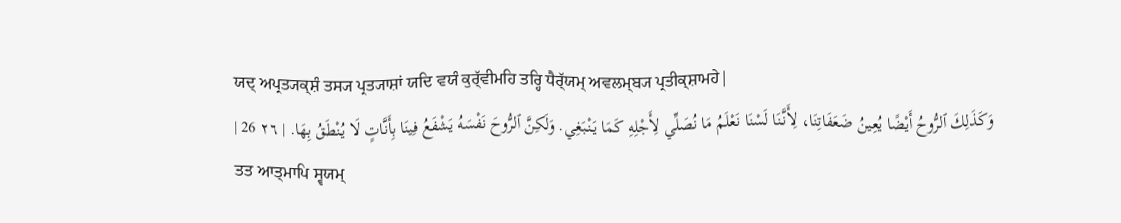ਯਦ੍ ਅਪ੍ਰਤ੍ਯਕ੍ਸ਼ੰ ਤਸ੍ਯ ਪ੍ਰਤ੍ਯਾਸ਼ਾਂ ਯਦਿ ਵਯੰ ਕੁਰ੍ੱਵੀਮਹਿ ਤਰ੍ਹਿ ਧੈਰ੍ੱਯਮ੍ ਅਵਲਮ੍ਬ੍ਯ ਪ੍ਰਤੀਕ੍ਸ਼ਾਮਹੇ|
وَكَذَلِكَ ٱلرُّوحُ أَيْضًا يُعِينُ ضَعَفَاتِنَا، لِأَنَّنَا لَسْنَا نَعْلَمُ مَا نُصَلِّي لِأَجْلِهِ كَمَا يَنْبَغِي. وَلَكِنَّ ٱلرُّوحَ نَفْسَهُ يَشْفَعُ فِينَا بِأَنَّاتٍ لَا يُنْطَقُ بِهَا. | ٢٦ 26 |
ਤਤ ਆਤ੍ਮਾਪਿ ਸ੍ਵਯਮ੍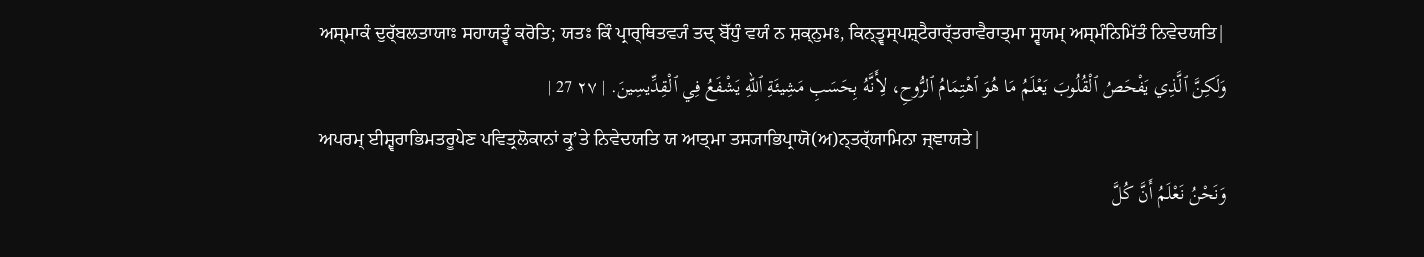ਅਸ੍ਮਾਕੰ ਦੁਰ੍ੱਬਲਤਾਯਾਃ ਸਹਾਯਤ੍ਵੰ ਕਰੋਤਿ; ਯਤਃ ਕਿੰ ਪ੍ਰਾਰ੍ਥਿਤਵ੍ਯੰ ਤਦ੍ ਬੋੱਧੁੰ ਵਯੰ ਨ ਸ਼ਕ੍ਨੁਮਃ, ਕਿਨ੍ਤ੍ਵਸ੍ਪਸ਼੍ਟੈਰਾਰ੍ੱਤਰਾਵੈਰਾਤ੍ਮਾ ਸ੍ਵਯਮ੍ ਅਸ੍ਮੰਨਿਮਿੱਤੰ ਨਿਵੇਦਯਤਿ|
وَلَكِنَّ ٱلَّذِي يَفْحَصُ ٱلْقُلُوبَ يَعْلَمُ مَا هُوَ ٱهْتِمَامُ ٱلرُّوحِ، لِأَنَّهُ بِحَسَبِ مَشِيئَةِ ٱللهِ يَشْفَعُ فِي ٱلْقِدِّيسِينَ. | ٢٧ 27 |
ਅਪਰਮ੍ ਈਸ਼੍ਵਰਾਭਿਮਤਰੂਪੇਣ ਪਵਿਤ੍ਰਲੋਕਾਨਾਂ ਕ੍ਰੁʼਤੇ ਨਿਵੇਦਯਤਿ ਯ ਆਤ੍ਮਾ ਤਸ੍ਯਾਭਿਪ੍ਰਾਯੋ(ਅ)ਨ੍ਤਰ੍ੱਯਾਮਿਨਾ ਜ੍ਞਾਯਤੇ|
وَنَحْنُ نَعْلَمُ أَنَّ كُلَّ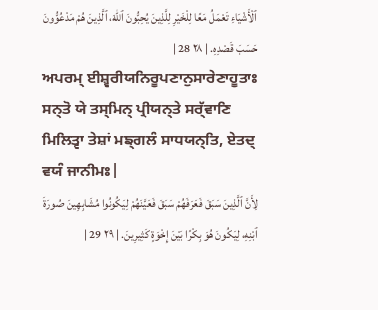ٱلْأَشْيَاءِ تَعْمَلُ مَعًا لِلْخَيْرِ لِلَّذِينَ يُحِبُّونَ ٱللهَ، ٱلَّذِينَ هُمْ مَدْعُوُّونَ حَسَبَ قَصْدِهِ. | ٢٨ 28 |
ਅਪਰਮ੍ ਈਸ਼੍ਵਰੀਯਨਿਰੂਪਣਾਨੁਸਾਰੇਣਾਹੂਤਾਃ ਸਨ੍ਤੋ ਯੇ ਤਸ੍ਮਿਨ੍ ਪ੍ਰੀਯਨ੍ਤੇ ਸਰ੍ੱਵਾਣਿ ਮਿਲਿਤ੍ਵਾ ਤੇਸ਼ਾਂ ਮਙ੍ਗਲੰ ਸਾਧਯਨ੍ਤਿ, ਏਤਦ੍ ਵਯੰ ਜਾਨੀਮਃ|
لِأَنَّ ٱلَّذِينَ سَبَقَ فَعَرَفَهُمْ سَبَقَ فَعَيَّنَهُمْ لِيَكُونُوا مُشَابِهِينَ صُورَةَ ٱبْنِهِ، لِيَكُونَ هُوَ بِكْرًا بَيْنَ إِخْوَةٍ كَثِيرِينَ. | ٢٩ 29 |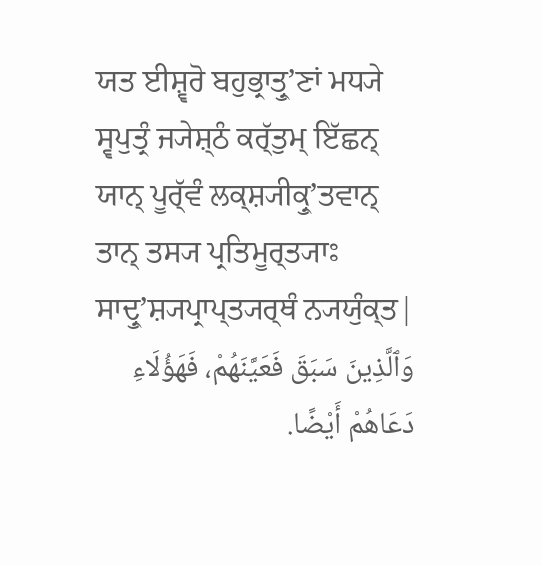ਯਤ ਈਸ਼੍ਵਰੋ ਬਹੁਭ੍ਰਾਤ੍ਰੁʼਣਾਂ ਮਧ੍ਯੇ ਸ੍ਵਪੁਤ੍ਰੰ ਜ੍ਯੇਸ਼੍ਠੰ ਕਰ੍ੱਤੁਮ੍ ਇੱਛਨ੍ ਯਾਨ੍ ਪੂਰ੍ੱਵੰ ਲਕ੍ਸ਼੍ਯੀਕ੍ਰੁʼਤਵਾਨ੍ ਤਾਨ੍ ਤਸ੍ਯ ਪ੍ਰਤਿਮੂਰ੍ਤ੍ਯਾਃ ਸਾਦ੍ਰੁʼਸ਼੍ਯਪ੍ਰਾਪ੍ਤ੍ਯਰ੍ਥੰ ਨ੍ਯਯੁੰਕ੍ਤ|
وَٱلَّذِينَ سَبَقَ فَعَيَّنَهُمْ، فَهَؤُلَاءِ دَعَاهُمْ أَيْضًا.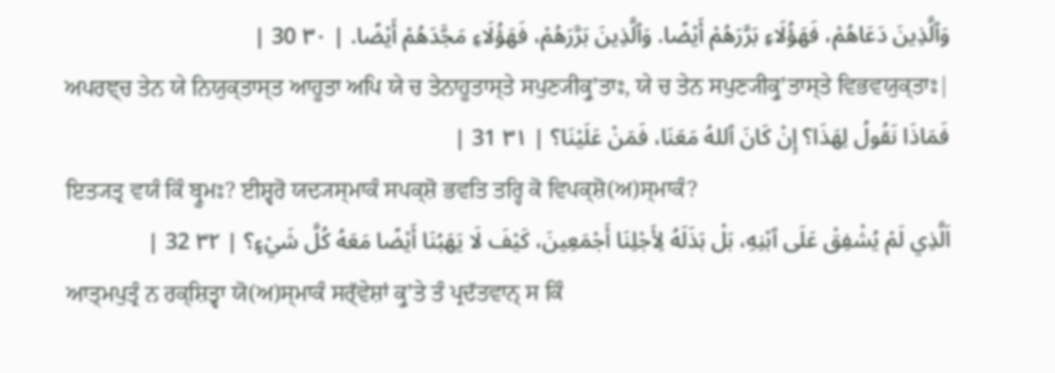وَٱلَّذِينَ دَعَاهُمْ، فَهَؤُلَاءِ بَرَّرَهُمْ أَيْضًا. وَٱلَّذِينَ بَرَّرَهُمْ، فَهَؤُلَاءِ مَجَّدَهُمْ أَيْضًا. | ٣٠ 30 |
ਅਪਰਞ੍ਚ ਤੇਨ ਯੇ ਨਿਯੁਕ੍ਤਾਸ੍ਤ ਆਹੂਤਾ ਅਪਿ ਯੇ ਚ ਤੇਨਾਹੂਤਾਸ੍ਤੇ ਸਪੁਣ੍ਯੀਕ੍ਰੁʼਤਾਃ, ਯੇ ਚ ਤੇਨ ਸਪੁਣ੍ਯੀਕ੍ਰੁʼਤਾਸ੍ਤੇ ਵਿਭਵਯੁਕ੍ਤਾਃ|
فَمَاذَا نَقُولُ لِهَذَا؟ إِنْ كَانَ ٱللهُ مَعَنَا، فَمَنْ عَلَيْنَا؟ | ٣١ 31 |
ਇਤ੍ਯਤ੍ਰ ਵਯੰ ਕਿੰ ਬ੍ਰੂਮਃ? ਈਸ਼੍ਵਰੋ ਯਦ੍ਯਸ੍ਮਾਕੰ ਸਪਕ੍ਸ਼ੋ ਭਵਤਿ ਤਰ੍ਹਿ ਕੋ ਵਿਪਕ੍ਸ਼ੋ(ਅ)ਸ੍ਮਾਕੰ?
اَلَّذِي لَمْ يُشْفِقْ عَلَى ٱبْنِهِ، بَلْ بَذَلَهُ لِأَجْلِنَا أَجْمَعِينَ، كَيْفَ لَا يَهَبُنَا أَيْضًا مَعَهُ كُلَّ شَيْءٍ؟ | ٣٢ 32 |
ਆਤ੍ਮਪੁਤ੍ਰੰ ਨ ਰਕ੍ਸ਼ਿਤ੍ਵਾ ਯੋ(ਅ)ਸ੍ਮਾਕੰ ਸਰ੍ੱਵੇਸ਼ਾਂ ਕ੍ਰੁʼਤੇ ਤੰ ਪ੍ਰਦੱਤਵਾਨ੍ ਸ ਕਿੰ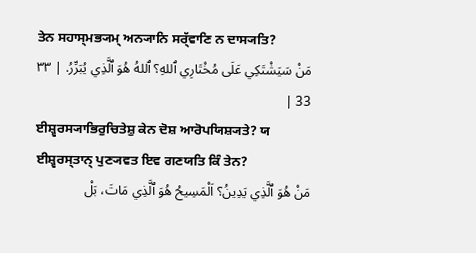ਤੇਨ ਸਹਾਸ੍ਮਭ੍ਯਮ੍ ਅਨ੍ਯਾਨਿ ਸਰ੍ੱਵਾਣਿ ਨ ਦਾਸ੍ਯਤਿ?
مَنْ سَيَشْتَكِي عَلَى مُخْتَارِي ٱللهِ؟ ٱللهُ هُوَ ٱلَّذِي يُبَرِّرُ. | ٣٣ 33 |
ਈਸ਼੍ਵਰਸ੍ਯਾਭਿਰੁਚਿਤੇਸ਼ੁ ਕੇਨ ਦੋਸ਼ ਆਰੋਪਯਿਸ਼੍ਯਤੇ? ਯ ਈਸ਼੍ਵਰਸ੍ਤਾਨ੍ ਪੁਣ੍ਯਵਤ ਇਵ ਗਣਯਤਿ ਕਿੰ ਤੇਨ?
مَنْ هُوَ ٱلَّذِي يَدِينُ؟ اَلْمَسِيحُ هُوَ ٱلَّذِي مَاتَ، بَلْ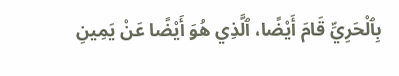بِٱلْحَرِيِّ قَامَ أَيْضًا، ٱلَّذِي هُوَ أَيْضًا عَنْ يَمِينِ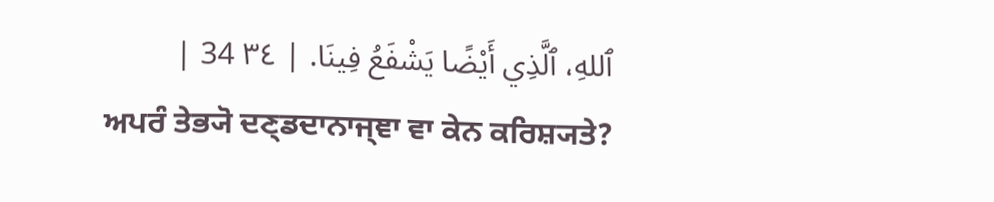ٱللهِ، ٱلَّذِي أَيْضًا يَشْفَعُ فِينَا. | ٣٤ 34 |
ਅਪਰੰ ਤੇਭ੍ਯੋ ਦਣ੍ਡਦਾਨਾਜ੍ਞਾ ਵਾ ਕੇਨ ਕਰਿਸ਼੍ਯਤੇ?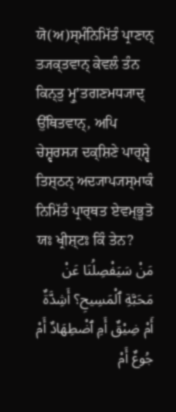ਯੋ(ਅ)ਸ੍ਮੰਨਿਮਿੱਤੰ ਪ੍ਰਾਣਾਨ੍ ਤ੍ਯਕ੍ਤਵਾਨ੍ ਕੇਵਲੰ ਤੰਨ ਕਿਨ੍ਤੁ ਮ੍ਰੁʼਤਗਣਮਧ੍ਯਾਦ੍ ਉੱਥਿਤਵਾਨ੍, ਅਪਿ ਚੇਸ਼੍ਵਰਸ੍ਯ ਦਕ੍ਸ਼ਿਣੇ ਪਾਰ੍ਸ਼੍ਵੇ ਤਿਸ਼੍ਠਨ੍ ਅਦ੍ਯਾਪ੍ਯਸ੍ਮਾਕੰ ਨਿਮਿੱਤੰ ਪ੍ਰਾਰ੍ਥਤ ਏਵਮ੍ਭੂਤੋ ਯਃ ਖ੍ਰੀਸ਼੍ਟਃ ਕਿੰ ਤੇਨ?
مَنْ سَيَفْصِلُنَا عَنْ مَحَبَّةِ ٱلْمَسِيحِ؟ أَشِدَّةٌ أَمْ ضِيْقٌ أَمِ ٱضْطِهَادٌ أَمْ جُوعٌ أَمْ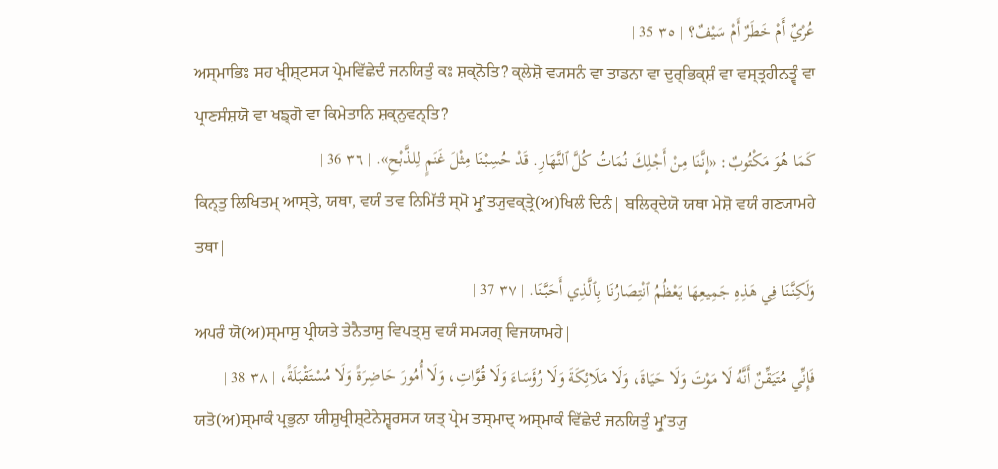عُرْيٌ أَمْ خَطَرٌ أَمْ سَيْفٌ؟ | ٣٥ 35 |
ਅਸ੍ਮਾਭਿਃ ਸਹ ਖ੍ਰੀਸ਼੍ਟਸ੍ਯ ਪ੍ਰੇਮਵਿੱਛੇਦੰ ਜਨਯਿਤੁੰ ਕਃ ਸ਼ਕ੍ਨੋਤਿ? ਕ੍ਲੇਸ਼ੋ ਵ੍ਯਸਨੰ ਵਾ ਤਾਡਨਾ ਵਾ ਦੁਰ੍ਭਿਕ੍ਸ਼ੰ ਵਾ ਵਸ੍ਤ੍ਰਹੀਨਤ੍ਵੰ ਵਾ ਪ੍ਰਾਣਸੰਸ਼ਯੋ ਵਾ ਖਙ੍ਗੋ ਵਾ ਕਿਮੇਤਾਨਿ ਸ਼ਕ੍ਨੁਵਨ੍ਤਿ?
كَمَا هُوَ مَكْتُوبٌ: «إِنَّنَا مِنْ أَجْلِكَ نُمَاتُ كُلَّ ٱلنَّهَارِ. قَدْ حُسِبْنَا مِثْلَ غَنَمٍ لِلذَّبْحِ». | ٣٦ 36 |
ਕਿਨ੍ਤੁ ਲਿਖਿਤਮ੍ ਆਸ੍ਤੇ, ਯਥਾ, ਵਯੰ ਤਵ ਨਿਮਿੱਤੰ ਸ੍ਮੋ ਮ੍ਰੁʼਤ੍ਯੁਵਕ੍ਤ੍ਰੇ(ਅ)ਖਿਲੰ ਦਿਨੰ| ਬਲਿਰ੍ਦੇਯੋ ਯਥਾ ਮੇਸ਼ੋ ਵਯੰ ਗਣ੍ਯਾਮਹੇ ਤਥਾ|
وَلَكِنَّنَا فِي هَذِهِ جَمِيعِهَا يَعْظُمُ ٱنْتِصَارُنَا بِٱلَّذِي أَحَبَّنَا. | ٣٧ 37 |
ਅਪਰੰ ਯੋ(ਅ)ਸ੍ਮਾਸੁ ਪ੍ਰੀਯਤੇ ਤੇਨੈਤਾਸੁ ਵਿਪਤ੍ਸੁ ਵਯੰ ਸਮ੍ਯਗ੍ ਵਿਜਯਾਮਹੇ|
فَإِنِّي مُتَيَقِّنٌ أَنَّهُ لَا مَوْتَ وَلَا حَيَاةَ، وَلَا مَلَائِكَةَ وَلَا رُؤَسَاءَ وَلَا قُوَّاتِ، وَلَا أُمُورَ حَاضِرَةً وَلَا مُسْتَقْبَلَةً، | ٣٨ 38 |
ਯਤੋ(ਅ)ਸ੍ਮਾਕੰ ਪ੍ਰਭੁਨਾ ਯੀਸ਼ੁਖ੍ਰੀਸ਼੍ਟੇਨੇਸ਼੍ਵਰਸ੍ਯ ਯਤ੍ ਪ੍ਰੇਮ ਤਸ੍ਮਾਦ੍ ਅਸ੍ਮਾਕੰ ਵਿੱਛੇਦੰ ਜਨਯਿਤੁੰ ਮ੍ਰੁʼਤ੍ਯੁ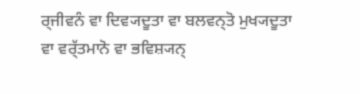ਰ੍ਜੀਵਨੰ ਵਾ ਦਿਵ੍ਯਦੂਤਾ ਵਾ ਬਲਵਨ੍ਤੋ ਮੁਖ੍ਯਦੂਤਾ ਵਾ ਵਰ੍ੱਤਮਾਨੋ ਵਾ ਭਵਿਸ਼੍ਯਨ੍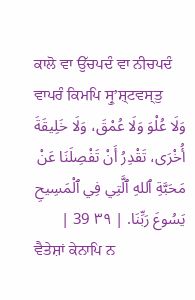ਕਾਲੋ ਵਾ ਉੱਚਪਦੰ ਵਾ ਨੀਚਪਦੰ ਵਾਪਰੰ ਕਿਮਪਿ ਸ੍ਰੁʼਸ਼੍ਟਵਸ੍ਤੁ
وَلَا عُلْوَ وَلَا عُمْقَ، وَلَا خَلِيقَةَ أُخْرَى، تَقْدِرُ أَنْ تَفْصِلَنَا عَنْ مَحَبَّةِ ٱللهِ ٱلَّتِي فِي ٱلْمَسِيحِ يَسُوعَ رَبِّنَا. | ٣٩ 39 |
ਵੈਤੇਸ਼ਾਂ ਕੇਨਾਪਿ ਨ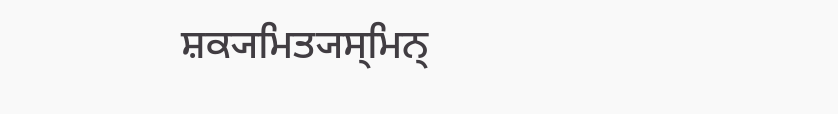ਸ਼ਕ੍ਯਮਿਤ੍ਯਸ੍ਮਿਨ੍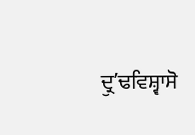ਦ੍ਰੁʼਢਵਿਸ਼੍ਵਾਸੋ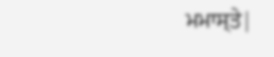ਮਮਾਸ੍ਤੇ|